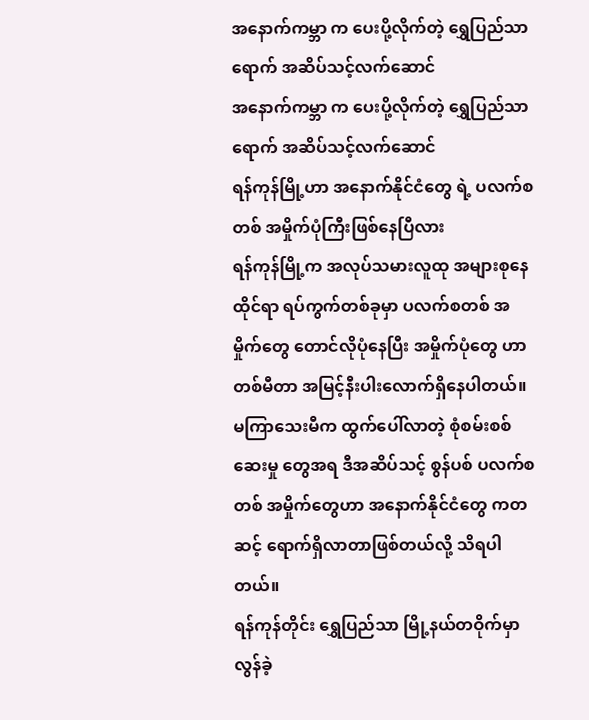အနောက်ကမ္ဘာ က ပေးပို့လိုက်တဲ့ ရွှေပြည်သာ ရောက် အဆိပ်သင့်လက်ဆောင်
အနောက်ကမ္ဘာ က ပေးပို့လိုက်တဲ့ ရွှေပြည်သာ ရောက် အဆိပ်သင့်လက်ဆောင်
ရန်ကုန်မြို့ဟာ အနောက်နိုင်ငံတွေ ရဲ့ ပလက်စတစ် အမှိုက်ပုံကြီးဖြစ်နေပြီလား
ရန်ကုန်မြို့က အလုပ်သမားလူထု အများစုနေထိုင်ရာ ရပ်ကွက်တစ်ခုမှာ ပလက်စတစ် အမှိုက်တွေ တောင်လိုပုံနေပြီး အမှိုက်ပုံတွေ ဟာ တစ်မီတာ အမြင့်နီးပါးလောက်ရှိနေပါတယ်။ မကြာသေးမီက ထွက်ပေါ်လာတဲ့ စုံစမ်းစစ်ဆေးမှု တွေအရ ဒီအဆိပ်သင့် စွန်ပစ် ပလက်စတစ် အမှိုက်တွေဟာ အနောက်နိုင်ငံတွေ ကတဆင့် ရောက်ရှိလာတာဖြစ်တယ်လို့ သိရပါတယ်။
ရန်ကုန်တိုင်း ရွှေပြည်သာ မြို့နယ်တဝိုက်မှာ လွန်ခဲ့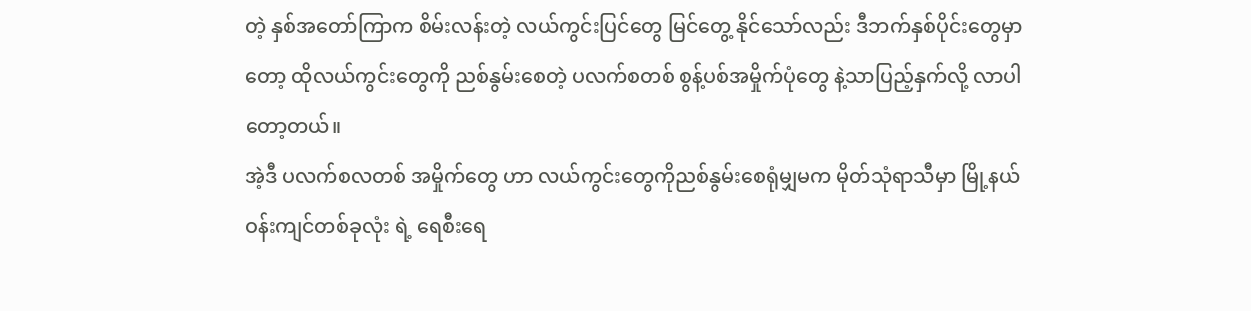တဲ့ နှစ်အတော်ကြာက စိမ်းလန်းတဲ့ လယ်ကွင်းပြင်တွေ မြင်တွေ့ နိုင်သော်လည်း ဒီဘက်နှစ်ပိုင်းတွေမှာ တော့ ထိုလယ်ကွင်းတွေကို ညစ်နွမ်းစေတဲ့ ပလက်စတစ် စွန့်ပစ်အမှိုက်ပုံတွေ နဲ့သာပြည့်နှက်လို့ လာပါတော့တယ်။
အဲ့ဒီ ပလက်စလတစ် အမှိုက်တွေ ဟာ လယ်ကွင်းတွေကိုညစ်နွမ်းစေရုံမျှမက မိုတ်သုံရာသီမှာ မြို့နယ်ဝန်းကျင်တစ်ခုလုံး ရဲ့ ရေစီးရေ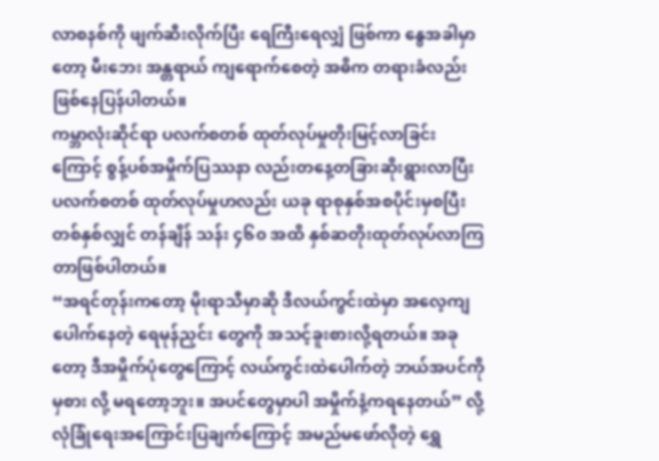လာစနစ်ကို ဖျက်ဆီးလိုက်ပြီး ရေကြီးရေလျှံ ဖြစ်ကာ နွေအခါမှာတော့ မီးဘေး အန္တရာယ် ကျရောက်စေတဲ့ အဓိက တရားခံလည်းဖြစ်နေပြန်ပါတယ်။
ကမ္ဘာလုံးဆိုင်ရာ ပလက်စတစ် ထုတ်လုပ်မှုတိုးမြင့်လာခြင်းကြောင့် စွန့်ပစ်အမှိုက်ပြဿနာ လည်းတနေ့တခြားဆိုးရွားလာပြီး ပလက်စတစ် ထုတ်လုပ်မှုဟလည်း ယခု ရာစုနှစ်အစပိုင်းမှစပြီး တစ်နှစ်လျှင် တန်ချိန် သန်း ၄၆၀ အထိ နှစ်ဆတိုးထုတ်လုပ်လာကြတာဖြစ်ပါတယ်။
“အရင်တုန်းကတော့ မိုးရာသီမှာဆို ဒီလယ်ကွင်းထဲမှာ အလေ့ကျပေါက်နေတဲ့ ရေမုန်ညှင်း တွေကို အသင့်ခူးစားလို့ရတယ်။ အခုတော့ ဒီအမှိုက်ပုံတွေကြောင့် လယ်ကွင်းထဲပေါက်တဲ့ ဘယ်အပင်ကို မှစား လို့ မရတော့ဘူး။ အပင်တွေမှာပါ အမှိုက်နံ့ကရနေတယ်” လို့ လုံခြုံရေးအကြောင်းပြချက်ကြောင့် အမည်မဖော်လိုတဲ့ ရွှေ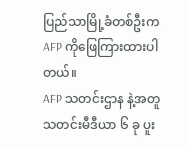ပြည်သာမြို့ခံတစ်ဦးက AFP ကိုဖြေကြားထားပါတယ်။
AFP သတင်းဌာန နဲ့အတူ သတင်းမီဒီယာ ၆ ခု ပူး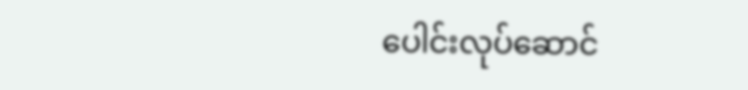ပေါင်းလုပ်ဆောင်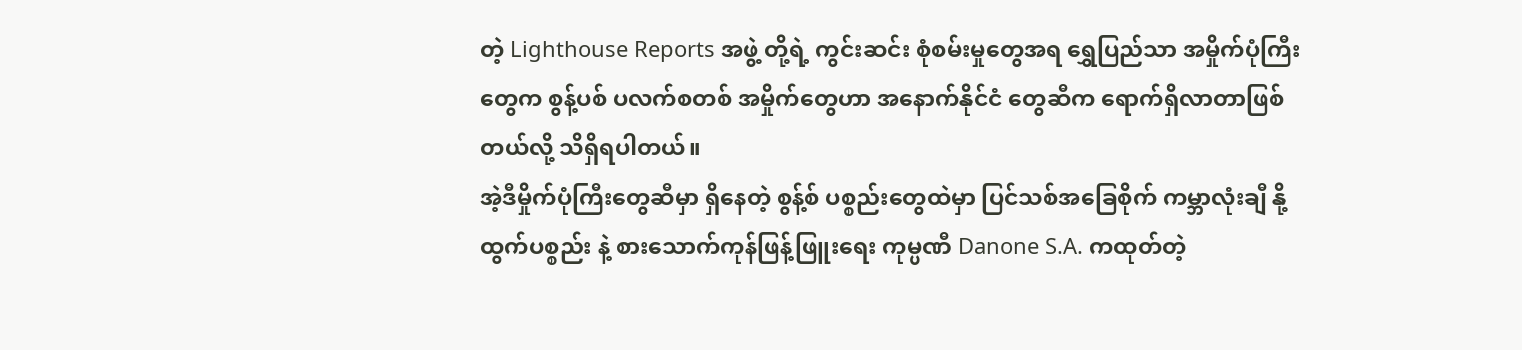တဲ့ Lighthouse Reports အဖွဲ့ တို့ရဲ့ ကွင်းဆင်း စုံစမ်းမှုတွေအရ ရွှေပြည်သာ အမှိုက်ပုံကြီးတွေက စွန့်ပစ် ပလက်စတစ် အမှိုက်တွေဟာ အနောက်နိုင်ငံ တွေဆီက ရောက်ရှိလာတာဖြစ်တယ်လို့ သိရှိရပါတယ်။
အဲ့ဒီမှိုက်ပုံကြီးတွေဆီမှာ ရှိနေတဲ့ စွန့်စ် ပစ္စည်းတွေထဲမှာ ပြင်သစ်အခြေစိုက် ကမ္ဘာလုံးချီ နို့ထွက်ပစ္စည်း နဲ့ စားသောက်ကုန်ဖြန့်ဖြူးရေး ကုမ္ပဏီ Danone S.A. ကထုတ်တဲ့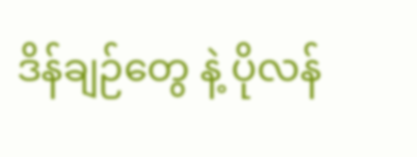ဒိန်ချဉ်တွေ နဲ့ ပိုလန်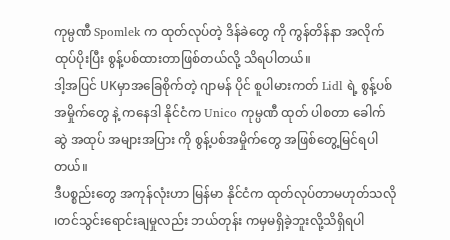ကုမ္ပဏီ Spomlek က ထုတ်လုပ်တဲ့ ဒိန်ခဲတွေ ကို ကွန်တိန်နာ အလိုက်ထုပ်ပိုးပြီး စွန့်ပစ်ထားတာဖြစ်တယ်လို့ သိရပါတယ်။
ဒါ့အပြင် UKမှာအခြေစိုက်တဲ့ ဂျာမန် ပိုင် စူပါမားကတ် Lidl ရဲ့ စွန့်ပစ်အမှိုက်တွေ နဲ့ ကနေဒါ နိုင်ငံက Unico ကုမ္ပဏီ ထုတ် ပါစတာ ခေါက်ဆွဲ အထုပ် အများအပြား ကို စွန့်ပစ်အမှိုက်တွေ အဖြစ်တွေ့မြင်ရပါတယ်။
ဒီပစ္စည်းတွေ အကုန်လုံးဟာ မြန်မာ နိုင်ငံက ထုတ်လုပ်တာမဟုတ်သလို ၊တင်သွင်းရောင်းချမှုလည်း ဘယ်တုန်း ကမှမရှိခဲ့ဘူးလို့သိရှိရပါ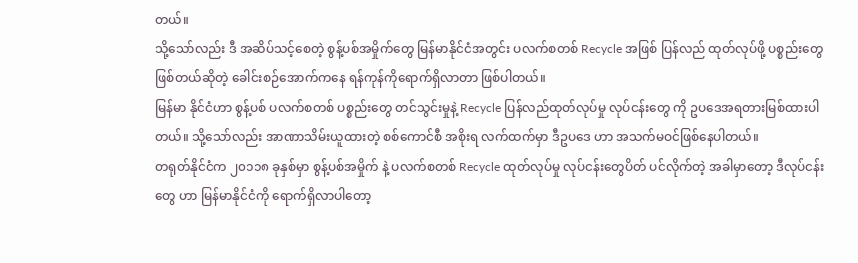တယ်။
သို့သော်လည်း ဒီ အဆိပ်သင့်စေတဲ့ စွန့်ပစ်အမှိုက်တွေ မြန်မာနိုင်ငံအတွင်း ပလက်စတစ် Recycle အဖြစ် ပြန်လည် ထုတ်လုပ်ဖို့ ပစ္စည်းတွေ ဖြစ်တယ်ဆိုတဲ့ ခေါင်းစဉ်အောက်ကနေ ရန်ကုန်ကိုရောက်ရှိလာတာ ဖြစ်ပါတယ်။
မြန်မာ နိုင်ငံဟာ စွန့်ပစ် ပလက်စတစ် ပစ္စည်းတွေ တင်သွင်းမှုနဲ့ Recycle ပြန်လည်ထုတ်လုပ်မှု လုပ်ငန်းတွေ ကို ဥပဒေအရတားမြစ်ထားပါတယ်။ သို့သော်လည်း အာဏာသိမ်းယူထားတဲ့ စစ်ကောင်စီ အစိုးရ လက်ထက်မှာ ဒီဥပဒေ ဟာ အသက်မဝင်ဖြစ်နေပါတယ်။
တရုတ်နိုင်ငံက ၂၀၁၁၈ ခုနှစ်မှာ စွန့်ပစ်အမှိုက် နဲ့ ပလက်စတစ် Recycle ထုတ်လုပ်မှု လုပ်ငန်းတွေပိတ် ပင်လိုက်တဲ့ အခါမှာတော့ ဒီလုပ်ငန်းတွေ ဟာ မြန်မာနိုင်ငံကို ရောက်ရှိလာပါတော့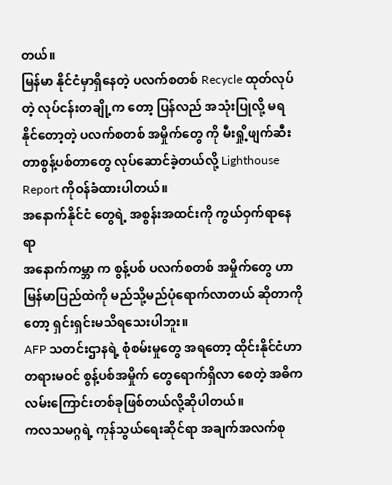တယ်။
မြန်မာ နိုင်ငံမှာရှိနေတဲ့ ပလက်စတစ် Recycle ထုတ်လုပ်တဲ့ လုပ်ငန်းတချို့က တော့ ပြန်လည် အသုံးပြုလို့ မရနိုင်တော့တဲ့ ပလက်စတစ် အမှိုက်တွေ ကို မီးရှို့ဖျက်ဆီး တာစွန့်ပစ်တာတွေ လုပ်ဆောင်ခဲ့တယ်လို့ Lighthouse Report ကိုဝန်ခံထားပါတယ်။
အနောက်နိုင်ငံ တွေရဲ့ အစွန်းအထင်းကို ကွယ်ဝှက်ရာနေရာ
အနောက်ကမ္ဘာ က စွန့်ပစ် ပလက်စတစ် အမှိုက်တွေ ဟာ မြန်မာပြည်ထဲကို မည်သို့မည်ပုံရောက်လာတယ် ဆိုတာကိုတော့ ရှင်းရှင်းမသိရသေးပါဘူး။
AFP သတင်းဌာနရဲ့ စုံစမ်းမှုတွေ အရတော့ ထိုင်းနိုင်ငံဟာ တရားမဝင် စွန့်ပစ်အမှိုက် တွေရောက်ရှိလာ စေတဲ့ အဓိကလမ်းကြောင်းတစ်ခုဖြစ်တယ်လို့ဆိုပါတယ်။
ကလသမဂ္ဂရဲ့ ကုန်သွယ်ရေးဆိုင်ရာ အချက်အလက်စု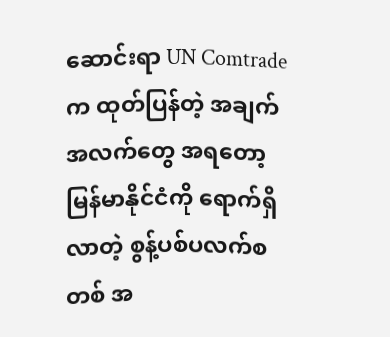ဆောင်းရာ UN Comtrade က ထုတ်ပြန်တဲ့ အချက်အလက်တွေ အရတော့ မြန်မာနိုင်ငံကို ရောက်ရှိလာတဲ့ စွန့်ပစ်ပလက်စတစ် အ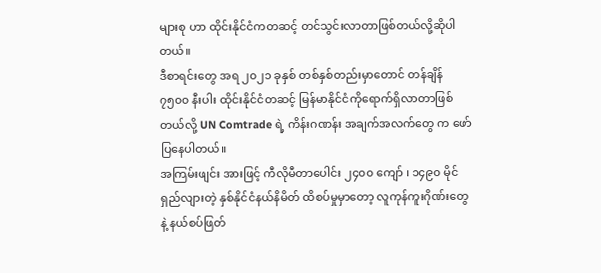များစု ဟာ ထိုင်းနိုင်ငံကတဆင့် တင်သွင်းလာတာဖြစ်တယ်လို့ဆိုပါတယ်။
ဒီစာရင်းတွေ အရ ၂၀၂၁ ခုနှစ် တစ်နှစ်တည်းမှာတောင် တန်ချိန် ၇၅၀၀ နီးပါး ထိုင်းနိုင်ငံတဆင့် မြန်မာနိုင်ငံကိုရောက်ရှိလာတာဖြစ်တယ်လို့ UN Comtrade ရဲ့ ကိန်းဂဏန်း အချက်အလက်တွေ က ဖော်ပြနေပါတယ်။
အကြမ်းဖျင်း အားဖြင့် ကီလိုမီတာပေါင်း ၂၄၀၀ ကျော် ၊ ၁၄၉၀ မိုင် ရှည်လျားတဲ့ နှစ်နိုင်ငံနယ်နိမိတ် ထိစပ်မှုမှာတော့ လူကုန်ကူးဂိုဏ်းတွေ နဲ့ နယ်စပ်ဖြတ်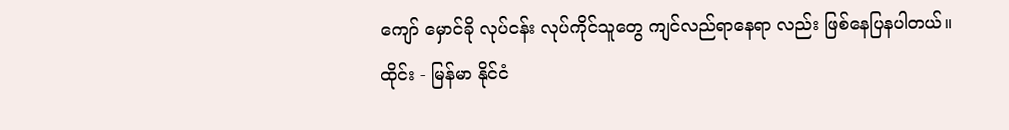ကျော် မှောင်ခို လုပ်ငန်း လုပ်ကိုင်သူတွေ ကျင်လည်ရာနေရာ လည်း ဖြစ်နေပြနပါတယ်။
ထိုင်း - မြန်မာ နိုင်ငံ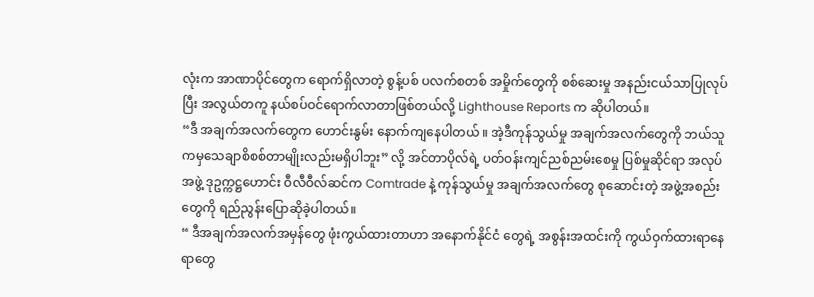လုံးက အာဏာပိုင်တွေက ရောက်ရှိလာတဲ့ စွန့်ပစ် ပလက်စတစ် အမှိုက်တွေကို စစ်ဆေးမှု အနည်းငယ်သာပြုလုပ်ပြီး အလွယ်တကူ နယ်စပ်ဝင်ရောက်လာတာဖြစ်တယ်လို့ Lighthouse Reports က ဆိုပါတယ်။
“ဒီ အချက်အလက်တွေက ဟောင်းနွမ်း နောက်ကျနေပါတယ် ။ အဲ့ဒီကုန်သွယ်မှု အချက်အလက်တွေကို ဘယ်သူကမှသေချာစိစစ်တာမျိုးလည်းမရှိပါဘူး” လို့ အင်တာပိုလ်ရဲ့ ပတ်ဝန်းကျင်ညစ်ညမ်းစေမှု ပြစ်မှုဆိုင်ရာ အလုပ်အဖွဲ့ ဒုဥက္ကဋ္ဌဟောင်း ဝီလီဝီလ်ဆင်က Comtrade နဲ့ ကုန်သွယ်မှု အချက်အလက်တွေ စုဆောင်းတဲ့ အဖွဲ့အစည်းတွေကို ရည်ညွန်းပြောဆိုခဲ့ပါတယ်။
“ ဒီအချက်အလက်အမှန်တွေ ဖုံးကွယ်ထားတာဟာ အနောက်နိုင်ငံ တွေရဲ့ အစွန်းအထင်းကို ကွယ်ဝှက်ထားရာနေရာတွေ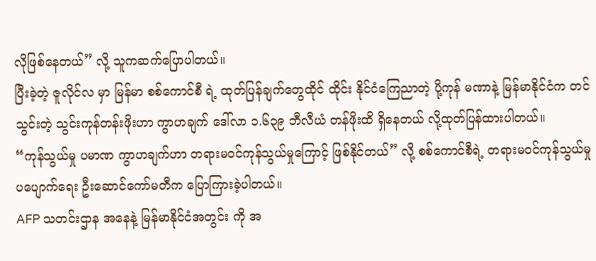လိုဖြစ်နေတယ်” လို့ သူကဆက်ပြောပါတယ်။
ပြီးခဲ့တဲ့ ဇူလိုင်လ မှာ မြန်မာ စစ်ကောင်စီ ရဲ့ ထုတ်ပြန်ချက်တွေထိုင် ထိုင်း နိုင်ငံကြေညာတဲ့ ပို့ကုန် မဏာနဲ့ မြန်မာနိုင်ငံက တင်သွင်းတဲ့ သွင်းကုန်တန်းဖိုးဟာ ကွာဟချက် ဒေါ်လာ ၁.၆၃၉ ဘီလီယံ တန်ဖိုးထိ ရှိနေတယ် လို့ထုတ်ပြန်ထားပါတယ်။
“ကုန်သွယ်မှု ပမာဏ ကွာဟချက်ဟာ တရားမဝင်ကုန်သွယ်မှုကြောင့် ဖြစ်နိုင်တယ်” လို့ စစ်ကောင်စီရဲ့ တရားမ၀င်ကုန်သွယ်မှုပပျောက်ရေး ဦးဆောင်ကော်မတီက ပြောကြားခဲ့ပါတယ်။
AFP သတင်းဌာန အနေနဲ့ မြန်မာနိုင်ငံအတွင်း ကို အ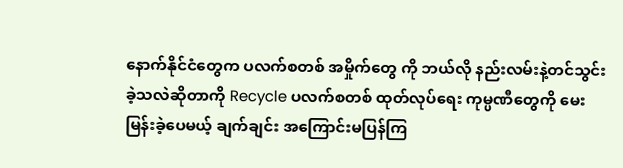နောက်နိုင်ငံတွေက ပလက်စတစ် အမှိုက်တွေ ကို ဘယ်လို နည်းလမ်းနဲ့တင်သွင်းခဲ့သလဲဆိုတာကို Recycle ပလက်စတစ် ထုတ်လုပ်ရေး ကုမ္ပဏီတွေကို မေးမြန်းခဲ့ပေမယ့် ချက်ချင်း အကြောင်းမပြန်ကြ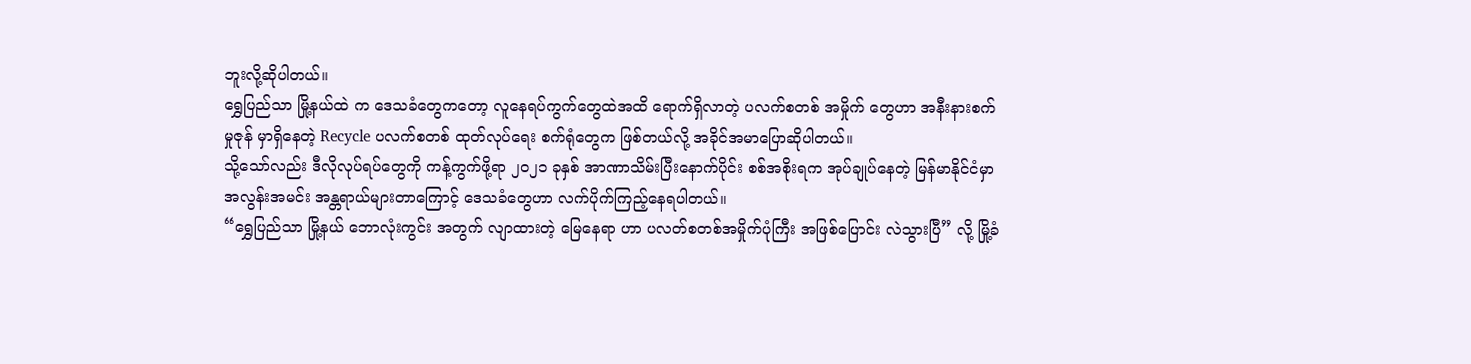ဘူးလို့ဆိုပါတယ်။
ရွှေပြည်သာ မြို့နယ်ထဲ က ဒေသခံတွေကတော့ လူနေရပ်ကွက်တွေထဲအထိ ရောက်ရှိလာတဲ့ ပလက်စတစ် အမှိုက် တွေဟာ အနီးနားစက်မှုဇုန် မှာရှိနေတဲ့ Recycle ပလက်စတစ် ထုတ်လုပ်ရေး စက်ရုံတွေက ဖြစ်တယ်လို့ အခိုင်အမာပြောဆိုပါတယ်။
သို့သော်လည်း ဒီလိုလုပ်ရပ်တွေကို ကန့်ကွက်ဖို့ရာ ၂၀၂၁ ခုနှစ် အာဏာသိမ်းပြီးနောက်ပိုင်း စစ်အစိုးရက အုပ်ချုပ်နေတဲ့ မြန်မာနိုင်ငံမှာ အလွန်းအမင်း အန္တရာယ်များတာကြောင့် ဒေသခံတွေဟာ လက်ပိုက်ကြည့်နေရပါတယ်။
“ရွှေပြည်သာ မြို့နယ် ဘောလုံးကွင်း အတွက် လျာထားတဲ့ မြေနေရာ ဟာ ပလတ်စတစ်အမှိုက်ပုံကြီး အဖြစ်ပြောင်း လဲသွားပြီ” လို့ မြို့ခံ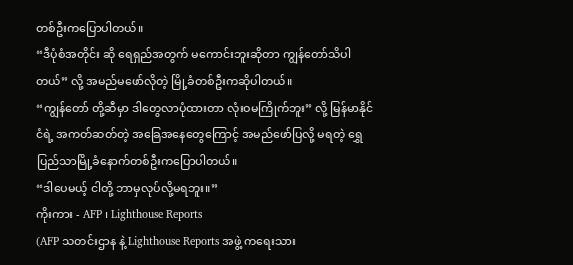တစ်ဦးကပြောပါတယ်။
“ဒီပုံစံအတိုင်း ဆို ရေရှည်အတွက် မကောင်းဘူးဆိုတာ ကျွန်တော်သိပါတယ်” လို့ အမည်မဖော်လိုတဲ့ မြို့ခံတစ်ဦးကဆိုပါတယ်။
“ကျွန်တော် တို့ဆီမှာ ဒါတွေလာပုံထားတာ လုံးဝမကြိုက်ဘူး” လို့ မြန်မာနိုင်ငံရဲ့ အကတ်ဆတ်တဲ့ အခြေအနေတွေကြောင့် အမည်ဖော်ပြလို့ မရတဲ့ ရွှေပြည်သာမြို့ခံနောက်တစ်ဦးကပြောပါတယ်။
“ဒါပေမယ့် ငါတို့ ဘာမှလုပ်လို့မရဘူး။”
ကိုးကား - AFP ၊ Lighthouse Reports
(AFP သတင်းဌာန နဲ့ Lighthouse Reports အဖွဲ့ ကရေးသား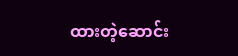ထားတဲ့ဆောင်း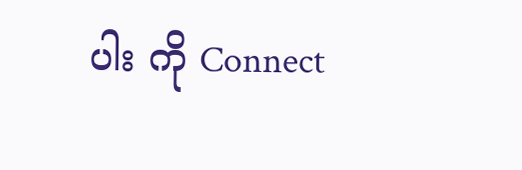ပါး ကို Connect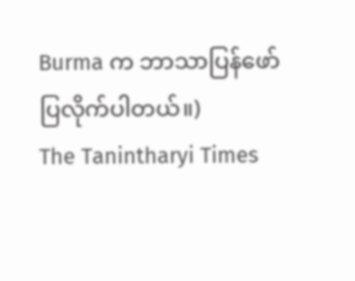Burma က ဘာသာပြန်ဖော်ပြလိုက်ပါတယ်။)
The Tanintharyi Times